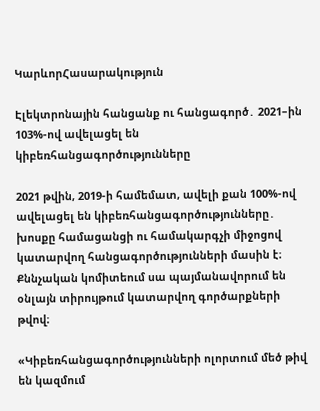ԿարևորՀասարակություն

Էլեկտրոնային հանցանք ու հանցագործ․ 2021–ին 103%-ով ավելացել են կիբեռհանցագործությունները

2021 թվին, 2019-ի համեմատ, ավելի քան 100%-ով ավելացել են կիբեռհանցագործությունները․ խոսքը համացանցի ու համակարգչի միջոցով կատարվող հանցագործությունների մասին է։ Քննչական կոմիտեում սա պայմանավորում են օնլայն տիրույթում կատարվող գործարքների թվով։

«Կիբեռհանցագործությունների ոլորտում մեծ թիվ են կազմում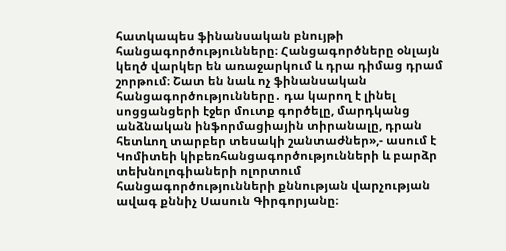հատկապես ֆինանսական բնույթի հանցագործությունները։ Հանցագործները օնլայն կեղծ վարկեր են առաջարկում և դրա դիմաց դրամ շորթում։ Շատ են նաև ոչ ֆինանսական հանցագործությունները․ դա կարող է լինել սոցցանցերի էջեր մուտք գործելը, մարդկանց անձնական ինֆորմացիային տիրանալը, դրան հետևող տարբեր տեսակի շանտաժներ»,- ասում է Կոմիտեի կիբեռհանցագործությունների և բարձր տեխնոլոգիաների ոլորտում  հանցագործությունների քննության վարչության ավագ քննիչ Սասուն Գիրգորյանը։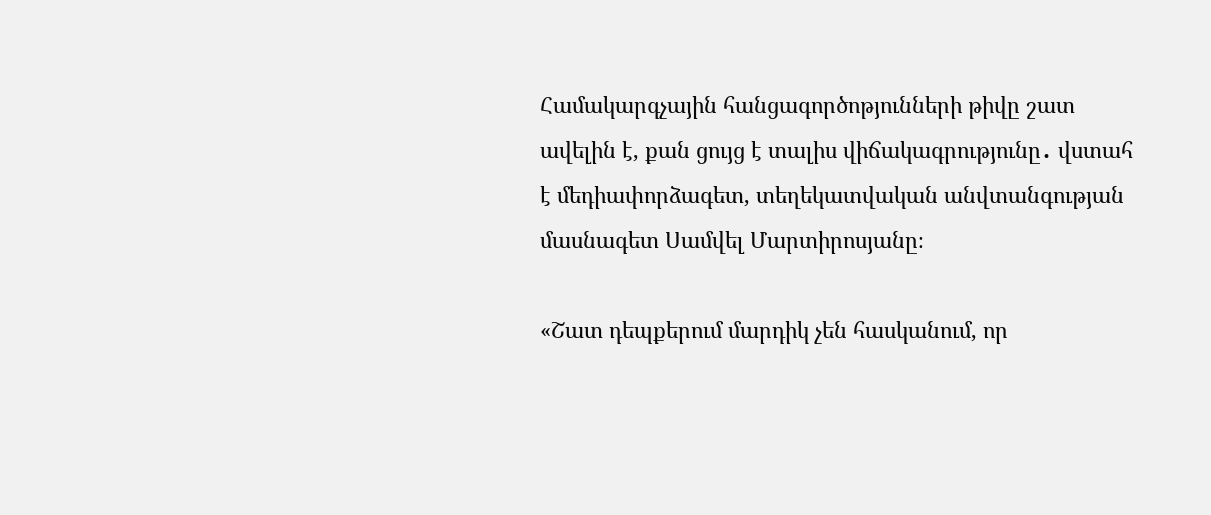Համակարգչային հանցագործոթյունների թիվը շատ ավելին է, քան ցույց է տալիս վիճակագրությունը․ վստահ է մեդիափորձագետ, տեղեկատվական անվտանգության մասնագետ Սամվել Մարտիրոսյանը։

«Շատ դեպքերում մարդիկ չեն հասկանում, որ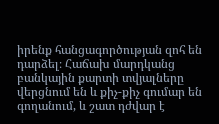իրենք հանցագործության զոհ են դարձել։ Հաճախ մարդկանց բանկային քարտի տվյալները վերցնում են և քիչ-քիչ գումար են գողանում, և շատ դժվար է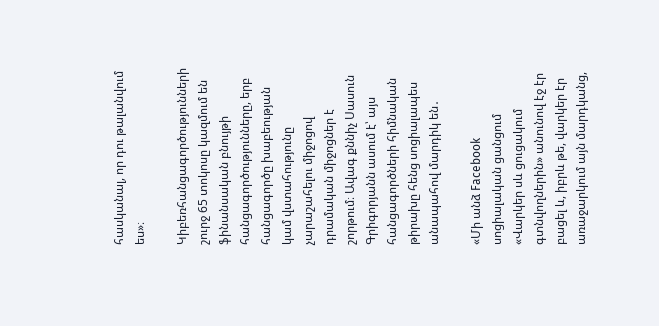հասկանալ, որ դու թալանվում ես»։

Կիբեռհանցագործությունների շուրջ 65 տոկոսը կազմում են ֆինանսական բնույթի հանցագործությունները, երբ հանցագործը խաբեության կամ վստահությունը չարաշահելու միջոցով դրամական միջոցներ է շորթում։ Ավագ քննիչ Սասուն Գրիգորյանն ասում է՝ այս հանցագործների հիմնական թիրախը հենց սոցիալապես անապահով մարդիկ են․

«Մի անձ Facebook սոցիալական ցանցում «Վարկեր սև ցուցակում գտնվողներին» անունով էջ էր բացել և, իբրև թե, վարկեր էր առաջարկում այն մարդկանց,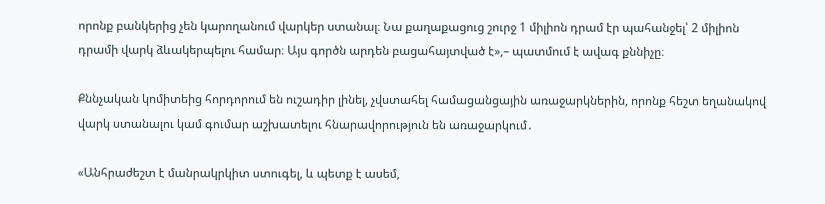որոնք բանկերից չեն կարողանում վարկեր ստանալ։ Նա քաղաքացուց շուրջ 1 միլիոն դրամ էր պահանջել՝ 2 միլիոն դրամի վարկ ձևակերպելու համար։ Այս գործն արդեն բացահայտված է»,– պատմում է ավագ քննիչը։

Քննչական կոմիտեից հորդորում են ուշադիր լինել, չվստահել համացանցային առաջարկներին, որոնք հեշտ եղանակով վարկ ստանալու կամ գումար աշխատելու հնարավորություն են առաջարկում․

«Անհրաժեշտ է մանրակրկիտ ստուգել, և պետք է ասեմ,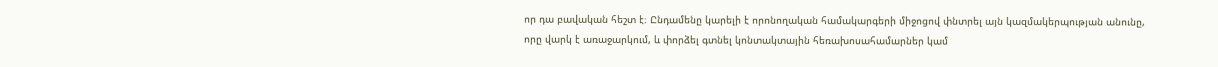որ դա բավական հեշտ է։ Ընդամենը կարելի է որոնողական համակարգերի միջոցով փնտրել այն կազմակերպության անունը, որը վարկ է առաջարկում, և փորձել գտնել կոնտակտային հեռախոսահամարներ կամ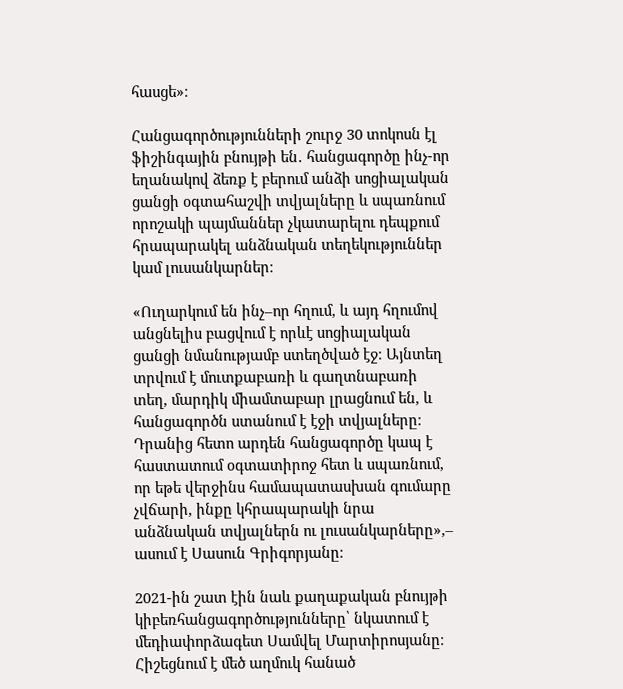հասցե»։

Հանցագործությունների շուրջ 30 տոկոսն էլ ֆիշինգային բնույթի են․ հանցագործը ինչ-որ եղանակով ձեռք է բերում անձի սոցիալական ցանցի օգտահաշվի տվյալները և սպառնում որոշակի պայմաններ չկատարելու դեպքում հրապարակել անձնական տեղեկություններ կամ լուսանկարներ։

«Ուղարկում են ինչ–որ հղում, և այդ հղումով անցնելիս բացվում է որևէ սոցիալական ցանցի նմանությամբ ստեղծված էջ։ Այնտեղ տրվում է մուտքաբառի և գաղտնաբառի տեղ, մարդիկ միամտաբար լրացնում են, և հանցագործն ստանում է էջի տվյալները։ Դրանից հետո արդեն հանցագործը կապ է հաստատում օգտատիրոջ հետ և սպառնում, որ եթե վերջինս համապատասխան գումարը չվճարի, ինքը կհրապարակի նրա անձնական տվյալներն ու լուսանկարները»,– ասում է Սասուն Գրիգորյանը։

2021-ին շատ էին նաև քաղաքական բնույթի կիբեռհանցագործությունները՝ նկատում է մեդիափորձագետ Սամվել Մարտիրոսյանը։ Հիշեցնում է մեծ աղմուկ հանած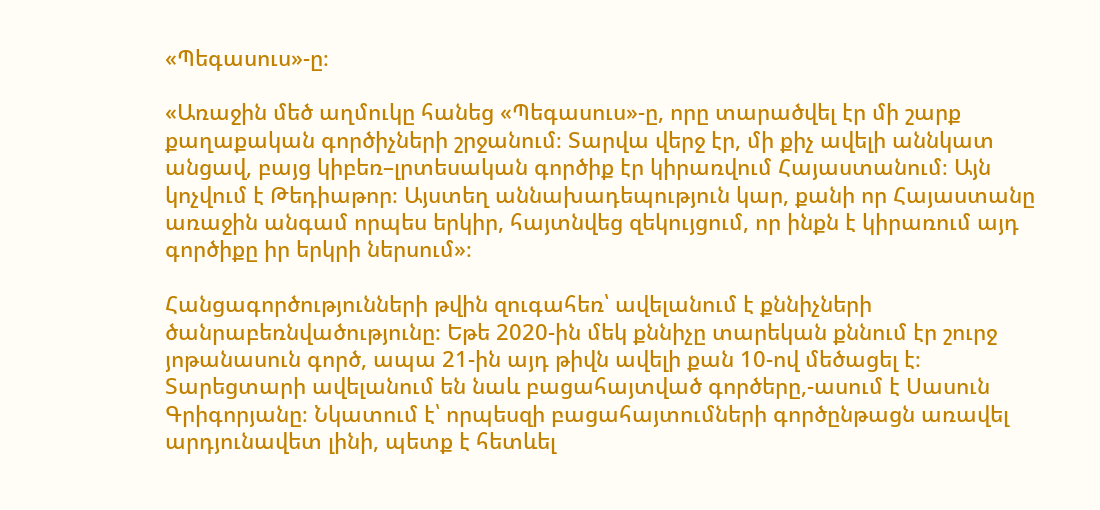«Պեգասուս»-ը։

«Առաջին մեծ աղմուկը հանեց «Պեգասուս»-ը, որը տարածվել էր մի շարք քաղաքական գործիչների շրջանում։ Տարվա վերջ էր, մի քիչ ավելի աննկատ անցավ, բայց կիբեռ–լրտեսական գործիք էր կիրառվում Հայաստանում։ Այն կոչվում է Թեդիաթոր։ Այստեղ աննախադեպություն կար, քանի որ Հայաստանը առաջին անգամ որպես երկիր, հայտնվեց զեկույցում, որ ինքն է կիրառում այդ գործիքը իր երկրի ներսում»։

Հանցագործությունների թվին զուգահեռ՝ ավելանում է քննիչների ծանրաբեռնվածությունը։ Եթե 2020-ին մեկ քննիչը տարեկան քննում էր շուրջ յոթանասուն գործ, ապա 21-ին այդ թիվն ավելի քան 10-ով մեծացել է։ Տարեցտարի ավելանում են նաև բացահայտված գործերը,-ասում է Սասուն Գրիգորյանը։ Նկատում է՝ որպեսզի բացահայտումների գործընթացն առավել արդյունավետ լինի, պետք է հետևել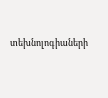տեխնոլոգիաների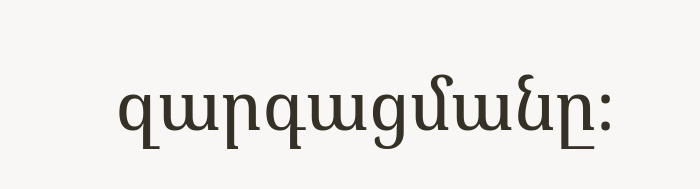զարգացմանը։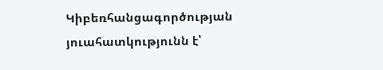Կիբեռհանցագործության յուահատկությունն է՝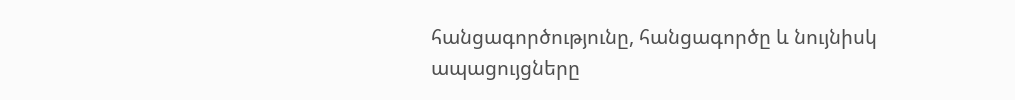հանցագործությունը, հանցագործը և նույնիսկ ապացույցները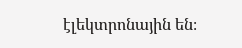էլեկտրոնային են։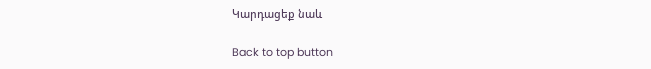Կարդացեք նաև

Back to top button